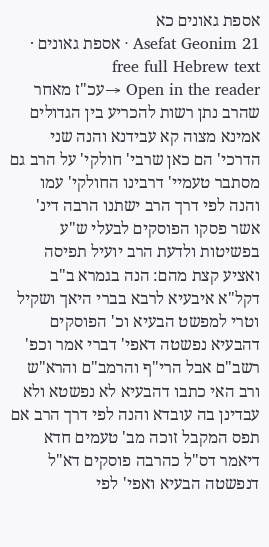אספת גאונים כא
Asefat Geonim 21 · אספת גאונים · free full Hebrew text
Open in the reader →עכ"ז מאחר שהרב נתן רשות להכריע בין הגדולים אמינא מצוה קא עבידנא והנה שני הדרכי' הם כאן שרבי' חולקי' על הרב גם מסתבר טעמיי' דרבינו החולקי' עמו והנה לפי דרך הרב ישתנו הרבה דינ' אשר פסקו הפוסקים לבעלי ש"ע בפשיטות ולדעת הרב יועיל תפיסה ואציע קצת מהם: הנה בגמרא ב"ב דקל"א איבעיא לרבא בברי היאך ושקיל וטרי למפשט הבעיא וכ' הפוסקים דהבעיא נפשטה דאפי' דברי אמר וכפ' רשב"ם אבל הרי"ף והרמב"ם והרא"ש ורב האי כתבו דהבעיא לא נפשטא ולא עבדינן בה עובדא והנה לפי דרך הרב אם תפס המקבל זוכה מב' טעמים חדא דיאמר דס"ל כהרבה פוסקים דא"ל דנפשטה הבעיא ואפי' לפי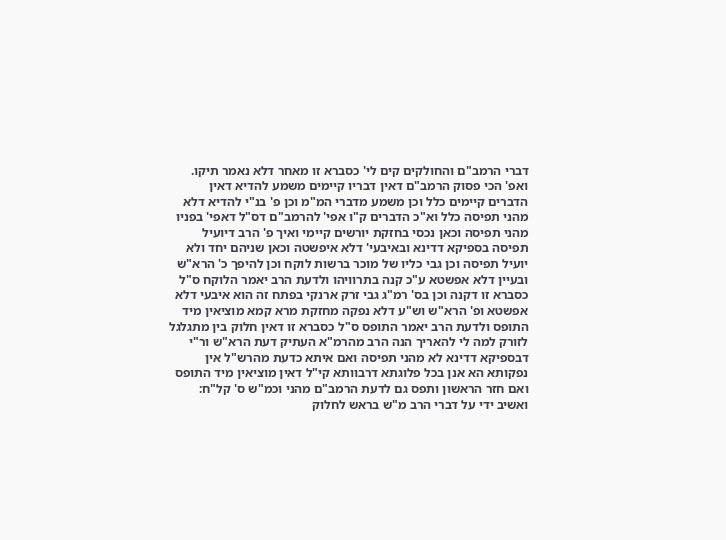דברי הרמב"ם והחולקים קים לי' כסברא זו מאחר דלא נאמר תיקו. ואפ' הכי פסוק הרמב"ם דאין דבריו קיימים משמע להדיא דאין הדברים קיימים כלל וכן משמע מדברי המ"מ וכן פ' בנ"י להדיא דלא מהני תפיסה כלל וא"כ הדברים ק"ו אפי' להרמב"ם דס"ל דאפי' בפניו מהני תפיסה וכאן נכסי בחזקת יורשים קיימי ואיך פ' הרב דיועיל תפיסה בספיקא דדינא ובאיבעי' דלא איפשטה וכאן שניהם יחד ולא יועיל תפיסה וכן גבי כליו של מוכר ברשות לוקח וכן להיפך כ' הרא"ש ובעיין דלא אפשטא ע"כ קנה בתרוויהו ולדעת הרב יאמר הלוקח ס"ל כסברא זו דקנה וכן בס' רמ"ג גבי זרק ארנקי בפתח זה הוא איבעי דלא אפשטא ופ' הרא"ש וש"ע דלא נפקה מחזקת מרא קמא מוציאין מיד התופס ולדעת הרב יאמר התופס ס"ל כסברא זו דאין חלוק בין מתגלגל לזורק למה לי להאריך הנה הרב מהרמ"א העתיק דעת הרא"ש ור"י דבספיקא דדינא לא מהני תפיסה ואם איתא כדעת מהרש"ל אין נפקותא הא אנן בכל פלוגתא דרבוותא קי"ל דאין מוציאין מיד התופס ואם חזר הראשון ותפס גם לדעת הרמב"ם מהני וכמ"ש ס' קל"ח: ואשיב ידי על דברי הרב מ"ש בראש לחלוק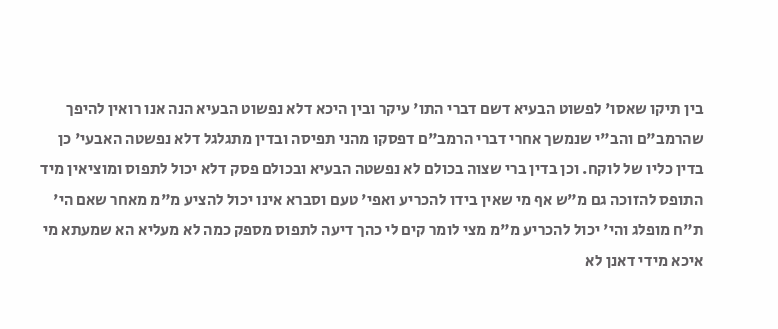בין תיקו שאסו' לפשוט הבעיא דשם דברי התו' עיקר ובין היכא דלא נפשוט הבעיא הנה אנו רואין להיפך שהרמב"ם והב"י שנמשך אחרי דברי הרמב"ם דפסקו מהני תפיסה ובדין מתגלגל דלא נפשטה האבעי' כן בדין כליו של לוקח. וכן בדין ברי שצוה בכולם לא נפשטה הבעיא ובכולם פסק דלא יכול לתפוס ומוציאין מיד התופס להזוכה גם מ"ש אף מי שאין בידו להכריע ואפי' טעם וסברא אינו יכול להציע מ"מ מאחר שאם הי' ת"ח מופלג והי' יכול להכריע מ"מ מצי לומר קים לי כהך דיעה לתפוס מספק כמה לא מעליא הא שמעתא מי איכא מידי דאנן לא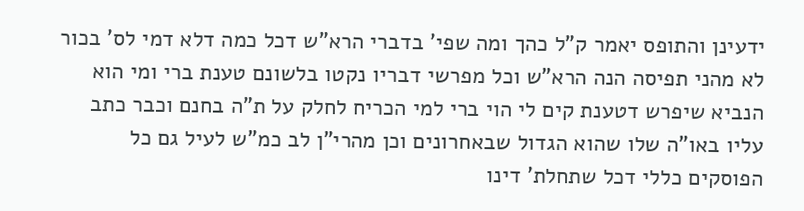ידעינן והתופס יאמר ק"ל כהך ומה שפי' בדברי הרא"ש דכל כמה דלא דמי לס' בכור לא מהני תפיסה הנה הרא"ש וכל מפרשי דבריו נקטו בלשונם טענת ברי ומי הוא הנביא שיפרש דטענת קים לי הוי ברי למי הכריח לחלק על ת"ה בחנם וכבר כתב עליו באו"ה שלו שהוא הגדול שבאחרונים וכן מהרי"ן לב כמ"ש לעיל גם כל הפוסקים כללי דכל שתחלת' דינו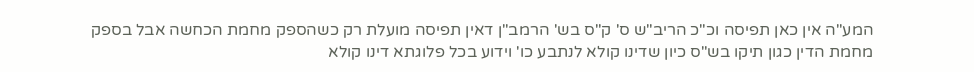המע"ה אין כאן תפיסה וכ"כ הריב"ש ס' ק"ס בש' הרמב"ן דאין תפיסה מועלת רק כשהספק מחמת הכחשה אבל בספק מחמת הדין כגון תיקו בש"ס כיון שדינו קולא לנתבע כו' וידוע בכל פלוגתא דינו קולא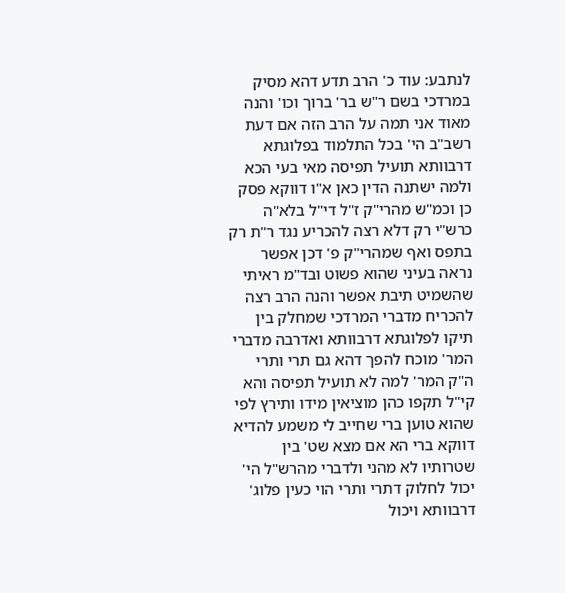לנתבע: עוד כ' הרב תדע דהא מסיק במרדכי בשם ר"ש בר' ברוך וכו' והנה מאוד אני תמה על הרב הזה אם דעת רשב"ב הי' בכל התלמוד בפלוגתא דרבוותא תועיל תפיסה מאי בעי הכא ולמה ישתנה הדין כאן א"ו דווקא פסק כן וכמ"ש מהרי"ק ז"ל די"ל בלא"ה כרש"י רק דלא רצה להכריע נגד ר"ת רק בתפס ואף שמהרי"ק פ' דכן אפשר נראה בעיני שהוא פשוט ובד"מ ראיתי שהשמיט תיבת אפשר והנה הרב רצה להכריח מדברי המרדכי שמחלק בין תיקו לפלוגתא דרבוותא ואדרבה מדברי המר' מוכח להפך דהא גם תרי ותרי ה"ק המר' למה לא תועיל תפיסה והא קי"ל תקפו כהן מוציאין מידו ותירץ לפי שהוא טוען ברי שחייב לי משמע להדיא דווקא ברי הא אם מצא שט' בין שטרותיו לא מהני ולדברי מהרש"ל הי' יכול לחלוק דתרי ותרי הוי כעין פלוג' דרבוותא ויכול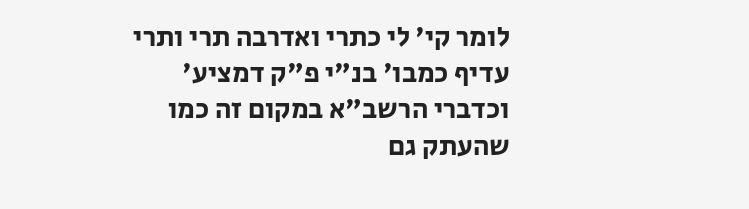לומר קי' לי כתרי ואדרבה תרי ותרי עדיף כמבו' בנ"י פ"ק דמציע' וכדברי הרשב"א במקום זה כמו שהעתק גם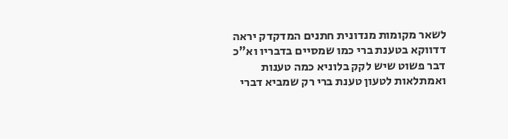לשאר מקומות מנדונית חתנים המדקדק יראה דדווקא בטענת ברי כמו שמסיים בדבריו וא"כ דבר פשוט שיש לקק בלוניא כמה טענות ואמתלאות לטעון טענת ברי רק שמביא דברי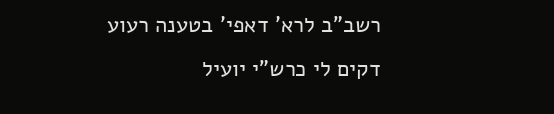רשב"ב לרא' דאפי' בטענה רעוע דקים לי כרש"י יועיל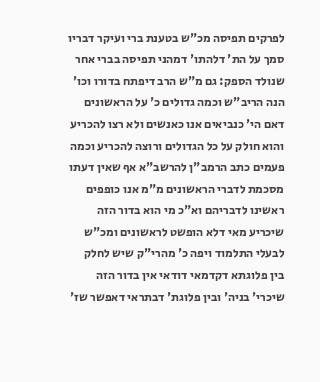לפרקים תפיסה מכ"ש בטענת ברי ועיקר דבריו סמך על הת' דלהתו' דמהני תפיסה בברי אחר שנולד הספק: גם מ"ש הרב דיפתח בדורו וכו' הנה הריב"ש וכמה גדולים כ' על הראשונים דאם הי' כנביאים אנו כאנשים ולא רצו להכריע והוא חולק על כל הגדולים ורוצה להכריע וכמה פעמים כתב הרמב"ן להרשב"א אף שאין דעתו מסכמת לדברי הראשונים מ"מ אנו כופפים ראשינו לדבריהם וא"כ מי הוא בדור הזה שיכריע מאי דלא הופשט לראשונים ומכ"ש לבעלי התלמוד ויפה כ' מהרי"ק שיש לחלק בין פלוגתא דקדמאי דודאי אין בדור הזה שיכרי' בניה' ובין פלוגת' דבתראי דאפשר שז'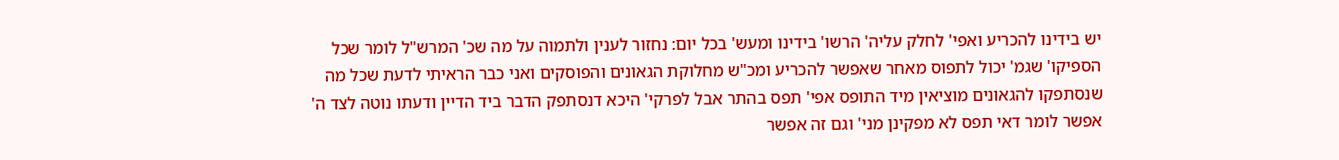יש בידינו להכריע ואפי' לחלק עליה' הרשו' בידינו ומעש' בכל יום: נחזור לענין ולתמוה על מה שכ' המרש"ל לומר שכל הספיקו' שגמ' יכול לתפוס מאחר שאפשר להכריע ומכ"ש מחלוקת הגאונים והפוסקים ואני כבר הראיתי לדעת שכל מה שנסתפקו להגאונים מוציאין מיד התופס אפי' תפס בהתר אבל לפרקי' היכא דנסתפק הדבר ביד הדיין ודעתו נוטה לצד ה' אפשר לומר דאי תפס לא מפקינן מני' וגם זה אפשר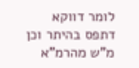לומר דווקא דתפס בהיתר וכן מ"ש מהרמ"א